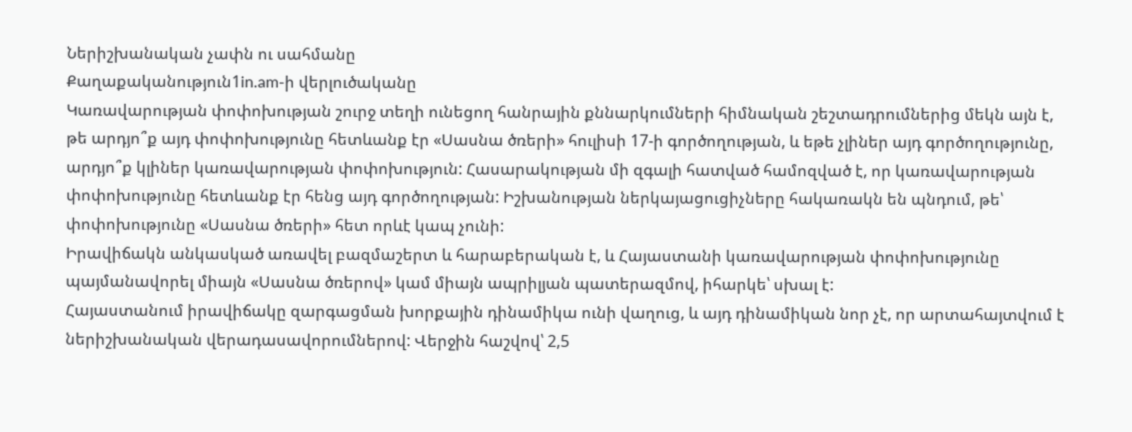Ներիշխանական չափն ու սահմանը
Քաղաքականություն1in.am-ի վերլուծականը
Կառավարության փոփոխության շուրջ տեղի ունեցող հանրային քննարկումների հիմնական շեշտադրումներից մեկն այն է, թե արդյո՞ք այդ փոփոխությունը հետևանք էր «Սասնա ծռերի» հուլիսի 17-ի գործողության, և եթե չլիներ այդ գործողությունը, արդյո՞ք կլիներ կառավարության փոփոխություն: Հասարակության մի զգալի հատված համոզված է, որ կառավարության փոփոխությունը հետևանք էր հենց այդ գործողության: Իշխանության ներկայացուցիչները հակառակն են պնդում, թե՝ փոփոխությունը «Սասնա ծռերի» հետ որևէ կապ չունի:
Իրավիճակն անկասկած առավել բազմաշերտ և հարաբերական է, և Հայաստանի կառավարության փոփոխությունը պայմանավորել միայն «Սասնա ծռերով» կամ միայն ապրիլյան պատերազմով, իհարկե՝ սխալ է:
Հայաստանում իրավիճակը զարգացման խորքային դինամիկա ունի վաղուց, և այդ դինամիկան նոր չէ, որ արտահայտվում է ներիշխանական վերադասավորումներով: Վերջին հաշվով՝ 2,5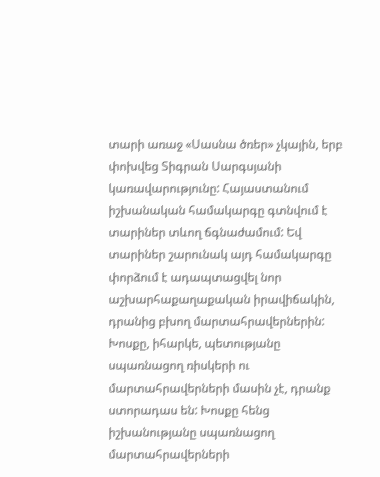տարի առաջ «Սասնա ծռեր» չկային, երբ փոխվեց Տիգրան Սարգսյանի կառավարությունը: Հայաստանում իշխանական համակարգը գտնվում է տարիներ տևող ճգնաժամում: Եվ տարիներ շարունակ այդ համակարգը փորձում է ադապտացվել նոր աշխարհաքաղաքական իրավիճակին, դրանից բխող մարտահրավերներին: Խոսքը, իհարկե, պետությանը սպառնացող ռիսկերի ու մարտահրավերների մասին չէ, դրանք ստորադաս են: Խոսքը հենց իշխանությանը սպառնացող մարտահրավերների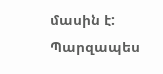մասին է:
Պարզապես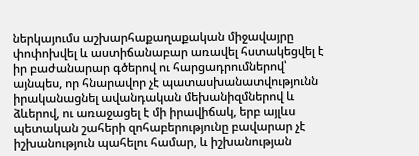ներկայումս աշխարհաքաղաքական միջավայրը փոփոխվել և աստիճանաբար առավել հստակեցվել է իր բաժանարար գծերով ու հարցադրումներով՝ այնպես, որ հնարավոր չէ պատասխանատվությունն իրականացնել ավանդական մեխանիզմներով և ձևերով, ու առաջացել է մի իրավիճակ, երբ այլևս պետական շահերի զոհաբերությունը բավարար չէ իշխանություն պահելու համար, և իշխանության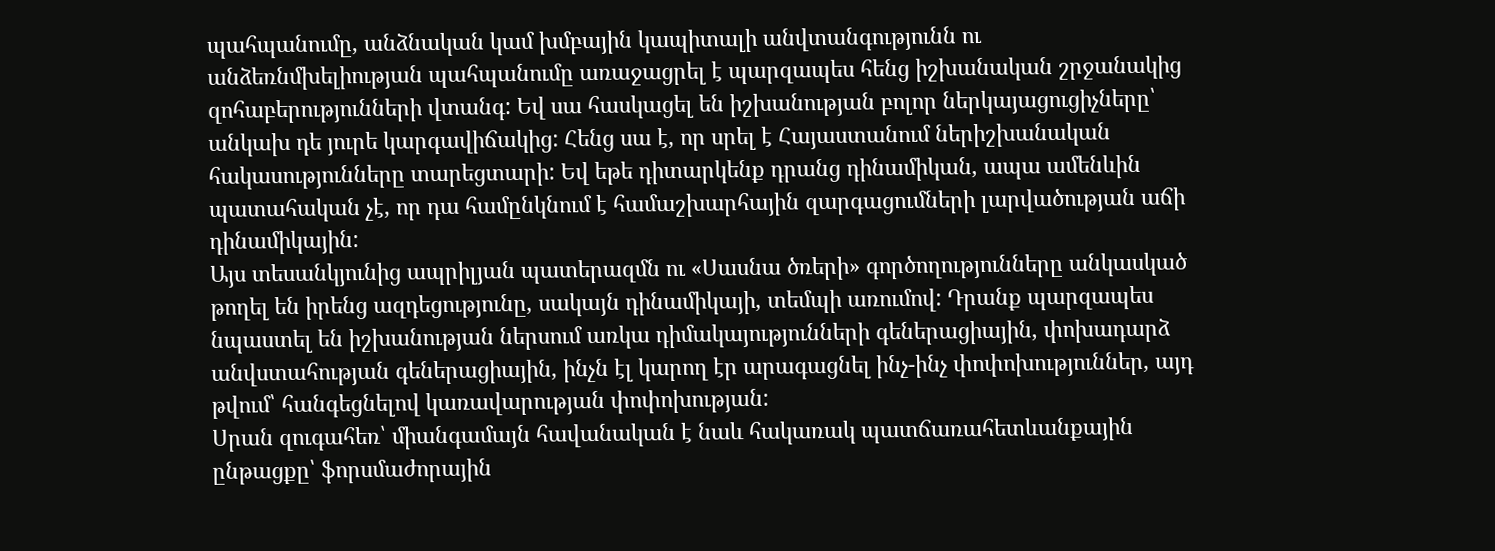պահպանումը, անձնական կամ խմբային կապիտալի անվտանգությունն ու անձեռնմխելիության պահպանումը առաջացրել է պարզապես հենց իշխանական շրջանակից զոհաբերությունների վտանգ: Եվ սա հասկացել են իշխանության բոլոր ներկայացուցիչները՝ անկախ դե յուրե կարգավիճակից: Հենց սա է, որ սրել է Հայաստանում ներիշխանական հակասությունները տարեցտարի: Եվ եթե դիտարկենք դրանց դինամիկան, ապա ամենևին պատահական չէ, որ դա համընկնում է համաշխարհային զարգացումների լարվածության աճի դինամիկային:
Այս տեսանկյունից ապրիլյան պատերազմն ու «Սասնա ծռերի» գործողությունները անկասկած թողել են իրենց ազդեցությունը, սակայն դինամիկայի, տեմպի առումով: Դրանք պարզապես նպաստել են իշխանության ներսում առկա դիմակայությունների գեներացիային, փոխադարձ անվստահության գեներացիային, ինչն էլ կարող էր արագացնել ինչ-ինչ փոփոխություններ, այդ թվում՝ հանգեցնելով կառավարության փոփոխության:
Սրան զուգահեռ՝ միանգամայն հավանական է նաև հակառակ պատճառահետևանքային ընթացքը՝ ֆորսմաժորային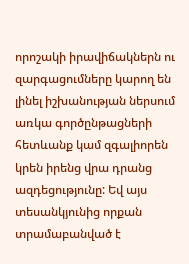որոշակի իրավիճակներն ու զարգացումները կարող են լինել իշխանության ներսում առկա գործընթացների հետևանք կամ զգալիորեն կրեն իրենց վրա դրանց ազդեցությունը: Եվ այս տեսանկյունից որքան տրամաբանված է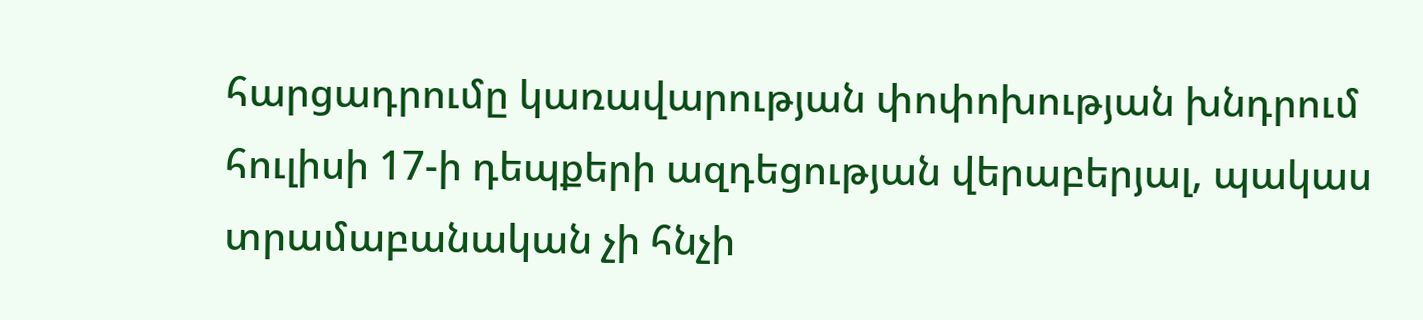հարցադրումը կառավարության փոփոխության խնդրում հուլիսի 17-ի դեպքերի ազդեցության վերաբերյալ, պակաս տրամաբանական չի հնչի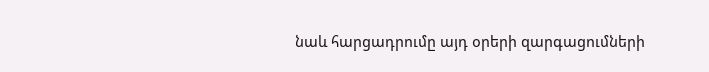նաև հարցադրումը այդ օրերի զարգացումների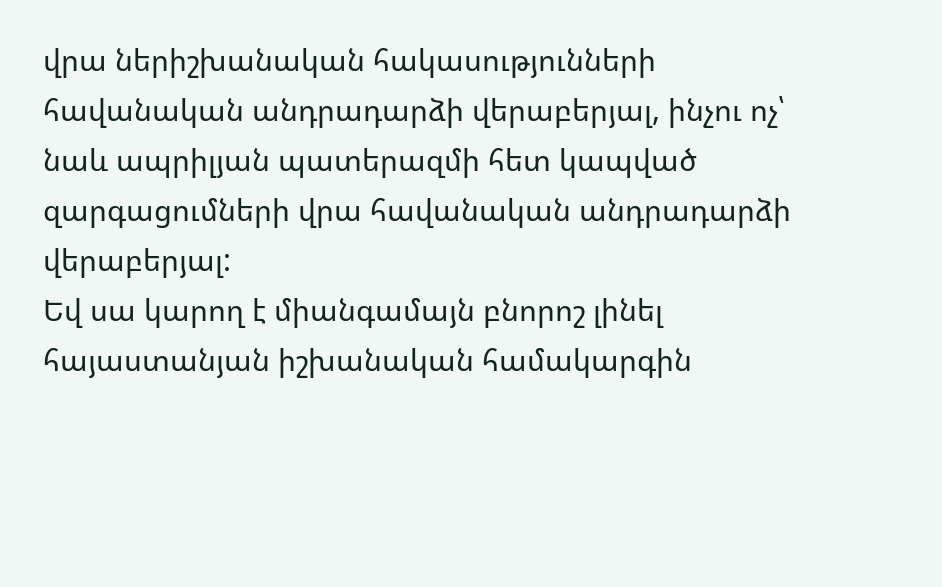վրա ներիշխանական հակասությունների հավանական անդրադարձի վերաբերյալ, ինչու ոչ՝ նաև ապրիլյան պատերազմի հետ կապված զարգացումների վրա հավանական անդրադարձի վերաբերյալ:
Եվ սա կարող է միանգամայն բնորոշ լինել հայաստանյան իշխանական համակարգին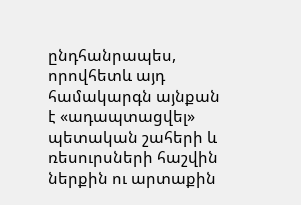ընդհանրապես, որովհետև այդ համակարգն այնքան է «ադապտացվել» պետական շահերի և ռեսուրսների հաշվին ներքին ու արտաքին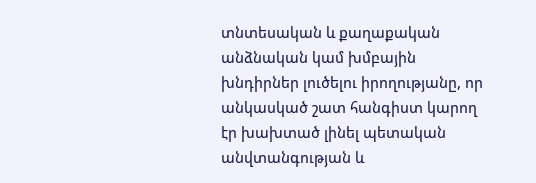տնտեսական և քաղաքական անձնական կամ խմբային խնդիրներ լուծելու իրողությանը, որ անկասկած շատ հանգիստ կարող էր խախտած լինել պետական անվտանգության և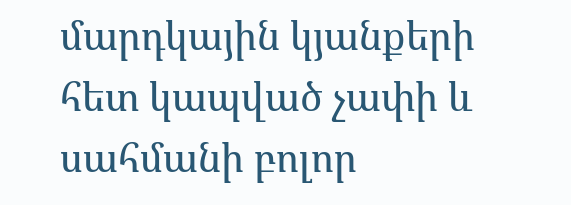մարդկային կյանքերի հետ կապված չափի և սահմանի բոլոր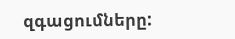զգացումները: